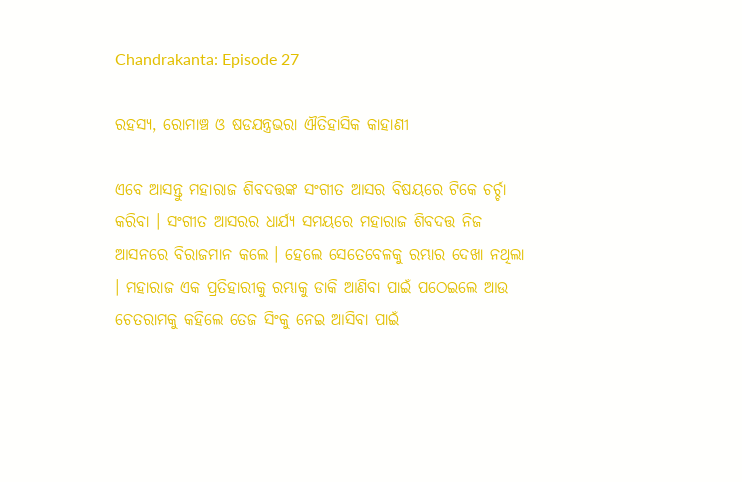Chandrakanta: Episode 27

ରହସ୍ୟ, ରୋମାଞ୍ଚ ଓ ଷଡଯନ୍ତ୍ରଭରା ଐତିହାସିକ କାହାଣୀ

ଏବେ ଆସନ୍ତୁ ମହାରାଜ ଶିବଦତ୍ତଙ୍କ ସଂଗୀତ ଆସର ବିଷୟରେ ଟିକେ ଚର୍ଚ୍ଚା କରିବା । ସଂଗୀତ ଆସରର ଧାର୍ଯ୍ୟ ସମୟରେ ମହାରାଜ ଶିବଦତ୍ତ ନିଜ ଆସନରେ ବିରାଜମାନ କଲେ । ହେଲେ ସେତେବେଳକୁ ରମ୍ଭାର ଦେଖା ନଥିଲା । ମହାରାଜ ଏକ ପ୍ରତିହାରୀକୁ ରମ୍ଭାକୁ ଡାକି ଆଣିବା ପାଇଁ ପଠେଇଲେ ଆଉ ଚେତରାମକୁ କହିଲେ ତେଜ ସିଂକୁ ନେଇ ଆସିବା ପାଇଁ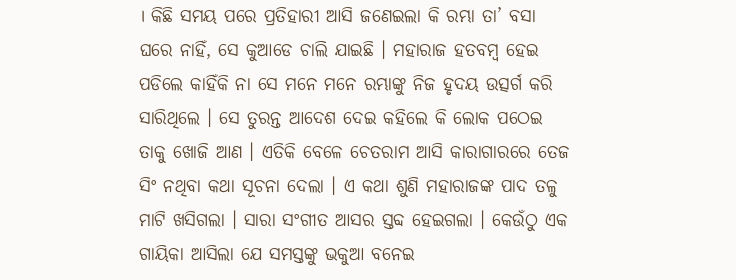। କିଛି ସମୟ ପରେ ପ୍ରତିହାରୀ ଆସି ଜଣେଇଲା କି ରମ୍ଭା ତା’ ବସା ଘରେ ନାହିଁ, ସେ କୁଆଡେ ଚାଲି ଯାଇଛି । ମହାରାଜ ହତବମ୍ବ ହେଇ ପଡିଲେ କାହିଁକି ନା ସେ ମନେ ମନେ ରମ୍ଭାଙ୍କୁ ନିଜ ହୃଦୟ ଉତ୍ସର୍ଗ କରି ସାରିଥିଲେ । ସେ ତୁରନ୍ତ ଆଦେଶ ଦେଇ କହିଲେ କି ଲୋକ ପଠେଇ ତାକୁ ଖୋଜି ଆଣ । ଏତିକି ବେଳେ ଚେତରାମ ଆସି କାରାଗାରରେ ତେଜ ସିଂ ନଥିବା କଥା ସୂଚନା ଦେଲା । ଏ କଥା ଶୁଣି ମହାରାଜଙ୍କ ପାଦ ତଳୁ ମାଟି ଖସିଗଲା । ସାରା ସଂଗୀତ ଆସର ସ୍ତବ୍ଦ ହେଇଗଲା । କେଉଁଠୁ ଏକ ଗାୟିକା ଆସିଲା ଯେ ସମସ୍ତଙ୍କୁ ଭକୁଆ ବନେଇ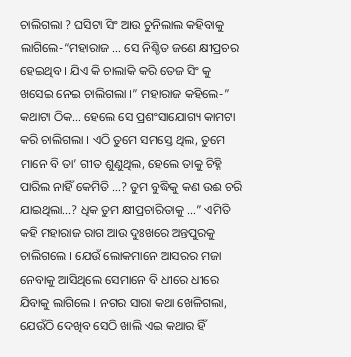ଚାଲିଗଲା ? ଘସିଟା ସିଂ ଆଉ ଚୁନିଲାଲ କହିବାକୁ ଲାଗିଲେ-“ମହାରାଜ … ସେ ନିଶ୍ଚିତ ଜଣେ କ୍ଷୀପ୍ରଚର ହେଇଥିବ । ଯିଏ କି ଚାଲାକି କରି ତେଜ ସିଂ କୁ ଖସେଇ ନେଇ ଚାଲିଗଲା ।” ମହାରାଜ କହିଲେ-” କଥାଟା ଠିକ… ହେଲେ ସେ ପ୍ରଶଂସାଯୋଗ୍ୟ କାମଟା କରି ଚାଲିଗଲା । ଏଠି ତୁମେ ସମସ୍ତେ ଥିଲ, ତୁମେ ମାନେ ବି ତା’ ଗୀତ ଶୁଣୁଥିଲ, ହେଲେ ତାକୁ ଚିହ୍ନି ପାରିଲ ନାହିଁ କେମିତି …? ତୁମ ବୁଦ୍ଧିକୁ କଣ ଉଈ ଚରି ଯାଇଥିଲା…? ଧିକ ତୁମ କ୍ଷୀପ୍ରଚାରିତାକୁ …” ଏମିତି କହି ମହାରାଜ ରାଗ ଆଉ ଦୁଃଖରେ ଅନ୍ତପୁରକୁ ଚାଲିଗଲେ । ଯେଉଁ ଲୋକମାନେ ଆସରର ମଜା ନେବାକୁ ଆସିଥିଲେ ସେମାନେ ବି ଧୀରେ ଧୀରେ ଯିବାକୁ ଲାଗିଲେ । ନଗର ସାରା କଥା ଖେଳିଗଲା, ଯେଉଁଠି ଦେଖିବ ସେଠି ଖାଲି ଏଇ କଥାର ହିଁ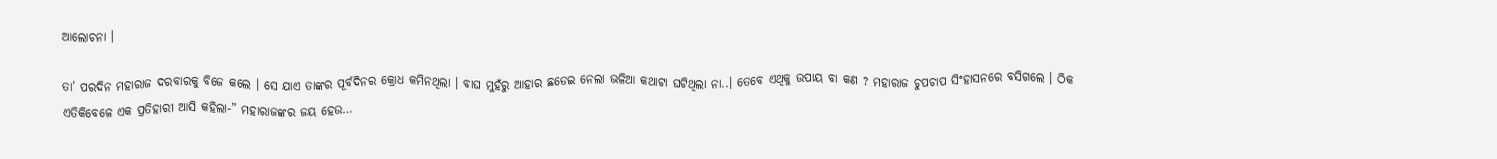ଆଲୋଚନା ।

ତା’ ପରଦିନ ମହାରାଜ ଦରବାରକୁ ବିଜେ କଲେ । ସେ ଯାଏ ତାଙ୍କର ପୂର୍ବଦିନର କ୍ରୋଧ କମିନଥିଲା । ବାଘ ମୁହଁରୁ ଆହାର ଛଡେଇ ନେଲା ଭଳିଆ କଥାଟା ଘଟିଥିଲା ନା..। ତେବେ ଏଥିକୁ ଉପାୟ ବା କଣ ? ମହାରାଜ ଚୁପଚାପ ସିଂହାସନରେ ବସିଗଲେ । ଠିକ ଏତିକିବେଳେ ଏକ ପ୍ରତିହାରୀ ଆସି କହିଲା-” ମହାରାଜଙ୍କର ଜୟ ହେଉ…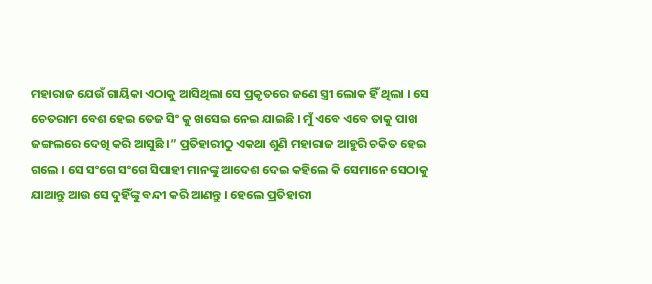ମହାରାଜ ଯେଉଁ ଗାୟିକା ଏଠାକୁ ଆସିଥିଲା ସେ ପ୍ରକୃତରେ ଜଣେ ସ୍ତ୍ରୀ ଲୋକ ହିଁ ଥିଲା । ସେ ଚେତରାମ ବେଶ ହେଇ ତେଜ ସିଂ କୁ ଖସେଇ ନେଇ ଯାଇଛି । ମୁଁ ଏବେ ଏବେ ତାକୁ ପାଖ ଜଙ୍ଗଲରେ ଦେଖି କରି ଆସୁଛି ।” ପ୍ରତିହାରୀଠୁ ଏକଥା ଶୁଣି ମହାରାଜ ଆହୁରି ଚକିତ ହେଇ ଗଲେ । ସେ ସଂଗେ ସଂଗେ ସିପାହୀ ମାନଙ୍କୁ ଆଦେଶ ଦେଇ କହିଲେ କି ସେମାନେ ସେଠାକୁ ଯାଆନ୍ତୁ ଆଉ ସେ ଦୁହିଁଙ୍କୁ ବନ୍ଦୀ କରି ଆଣନ୍ତୁ । ହେଲେ ପ୍ରତିହାରୀ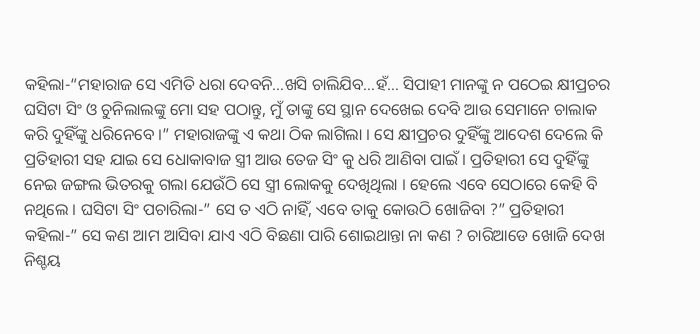କହିଲା-“ମହାରାଜ ସେ ଏମିତି ଧରା ଦେବନି…ଖସି ଚାଲିଯିବ…ହଁ… ସିପାହୀ ମାନଙ୍କୁ ନ ପଠେଇ କ୍ଷୀପ୍ରଚର ଘସିଟା ସିଂ ଓ ଚୁନିଲାଲଙ୍କୁ ମୋ ସହ ପଠାନ୍ତୁ, ମୁଁ ତାଙ୍କୁ ସେ ସ୍ଥାନ ଦେଖେଇ ଦେବି ଆଉ ସେମାନେ ଚାଲାକ କରି ଦୁହିଁଙ୍କୁ ଧରିନେବେ ।” ମହାରାଜଙ୍କୁ ଏ କଥା ଠିକ ଲାଗିଲା । ସେ କ୍ଷୀପ୍ରଚର ଦୁହିଁଙ୍କୁ ଆଦେଶ ଦେଲେ କି ପ୍ରତିହାରୀ ସହ ଯାଇ ସେ ଧୋକାବାଜ ସ୍ତ୍ରୀ ଆଉ ତେଜ ସିଂ କୁ ଧରି ଆଣିବା ପାଇଁ । ପ୍ରତିହାରୀ ସେ ଦୁହିଁଙ୍କୁ ନେଇ ଜଙ୍ଗଲ ଭିତରକୁ ଗଲା ଯେଉଁଠି ସେ ସ୍ତ୍ରୀ ଲୋକକୁ ଦେଖିଥିଲା । ହେଲେ ଏବେ ସେଠାରେ କେହି ବି ନଥିଲେ । ଘସିଟା ସିଂ ପଚାରିଲା-” ସେ ତ ଏଠି ନାହିଁ, ଏବେ ତାକୁ କୋଉଠି ଖୋଜିବା ?” ପ୍ରତିହାରୀ କହିଲା-” ସେ କଣ ଆମ ଆସିବା ଯାଏ ଏଠି ବିଛଣା ପାରି ଶୋଇଥାନ୍ତା ନା କଣ ? ଚାରିଆଡେ ଖୋଜି ଦେଖ ନିଶ୍ଚୟ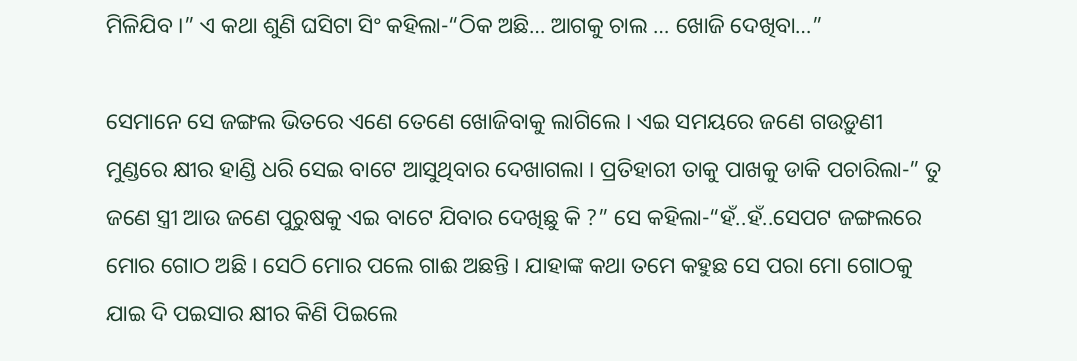ମିଳିଯିବ ।” ଏ କଥା ଶୁଣି ଘସିଟା ସିଂ କହିଲା-“ଠିକ ଅଛି… ଆଗକୁ ଚାଲ … ଖୋଜି ଦେଖିବା…”

ସେମାନେ ସେ ଜଙ୍ଗଲ ଭିତରେ ଏଣେ ତେଣେ ଖୋଜିବାକୁ ଲାଗିଲେ । ଏଇ ସମୟରେ ଜଣେ ଗଉଡ଼ୁଣୀ ମୁଣ୍ଡରେ କ୍ଷୀର ହାଣ୍ଡି ଧରି ସେଇ ବାଟେ ଆସୁଥିବାର ଦେଖାଗଲା । ପ୍ରତିହାରୀ ତାକୁ ପାଖକୁ ଡାକି ପଚାରିଲା-” ତୁ ଜଣେ ସ୍ତ୍ରୀ ଆଉ ଜଣେ ପୁରୁଷକୁ ଏଇ ବାଟେ ଯିବାର ଦେଖିଛୁ କି ?” ସେ କହିଲା-“ହଁ..ହଁ..ସେପଟ ଜଙ୍ଗଲରେ ମୋର ଗୋଠ ଅଛି । ସେଠି ମୋର ପଲେ ଗାଈ ଅଛନ୍ତି । ଯାହାଙ୍କ କଥା ତମେ କହୁଛ ସେ ପରା ମୋ ଗୋଠକୁ ଯାଇ ଦି ପଇସାର କ୍ଷୀର କିଣି ପିଇଲେ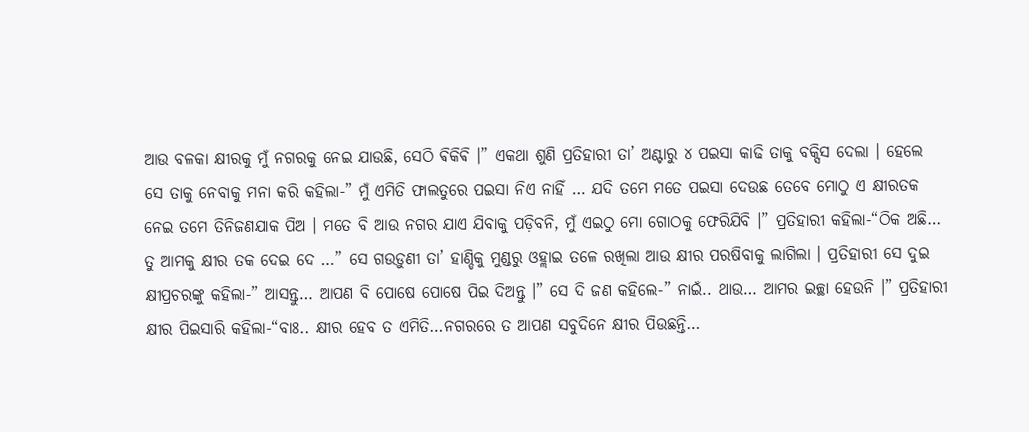ଆଉ ବଳକା କ୍ଷୀରକୁ ମୁଁ ନଗରକୁ ନେଇ ଯାଉଛି, ସେଠି ଵିକିଵି ।” ଏକଥା ଶୁଣି ପ୍ରତିହାରୀ ତା’ ଅଣ୍ଟାରୁ ୪ ପଇସା କାଢି ତାକୁ ବକ୍ସିସ ଦେଲା । ହେଲେ ସେ ତାକୁ ନେବାକୁ ମନା କରି କହିଲା-” ମୁଁ ଏମିତି ଫାଲତୁରେ ପଇସା ନିଏ ନାହିଁ … ଯଦି ତମେ ମତେ ପଇସା ଦେଉଛ ତେବେ ମୋଠୁ ଏ କ୍ଷୀରତକ ନେଇ ତମେ ତିନିଜଣଯାକ ପିଅ । ମତେ ବି ଆଉ ନଗର ଯାଏ ଯିବାକୁ ପଡ଼ିବନି, ମୁଁ ଏଇଠୁ ମୋ ଗୋଠକୁ ଫେରିଯିବି ।” ପ୍ରତିହାରୀ କହିଲା-“ଠିକ ଅଛି… ତୁ ଆମକୁ କ୍ଷୀର ତକ ଦେଇ ଦେ …” ସେ ଗଉଡ଼ୁଣୀ ତା’ ହାଣ୍ଡିକୁ ମୁଣ୍ଡରୁ ଓହ୍ଲାଇ ତଳେ ରଖିଲା ଆଉ କ୍ଷୀର ପରଷିବାକୁ ଲାଗିଲା । ପ୍ରତିହାରୀ ସେ ଦୁଇ କ୍ଷୀପ୍ରଚରଙ୍କୁ କହିଲା-” ଆସନ୍ତୁ… ଆପଣ ବି ପୋଷେ ପୋଷେ ପିଇ ଦିଅନ୍ତୁ ।” ସେ ଦି ଜଣ କହିଲେ-” ନାଇଁ.. ଥାଉ… ଆମର ଇଚ୍ଛା ହେଉନି ।” ପ୍ରତିହାରୀ କ୍ଷୀର ପିଇସାରି କହିଲା-“ବାଃ.. କ୍ଷୀର ହେବ ତ ଏମିତି…ନଗରରେ ତ ଆପଣ ସବୁଦିନେ କ୍ଷୀର ପିଉଛନ୍ତି…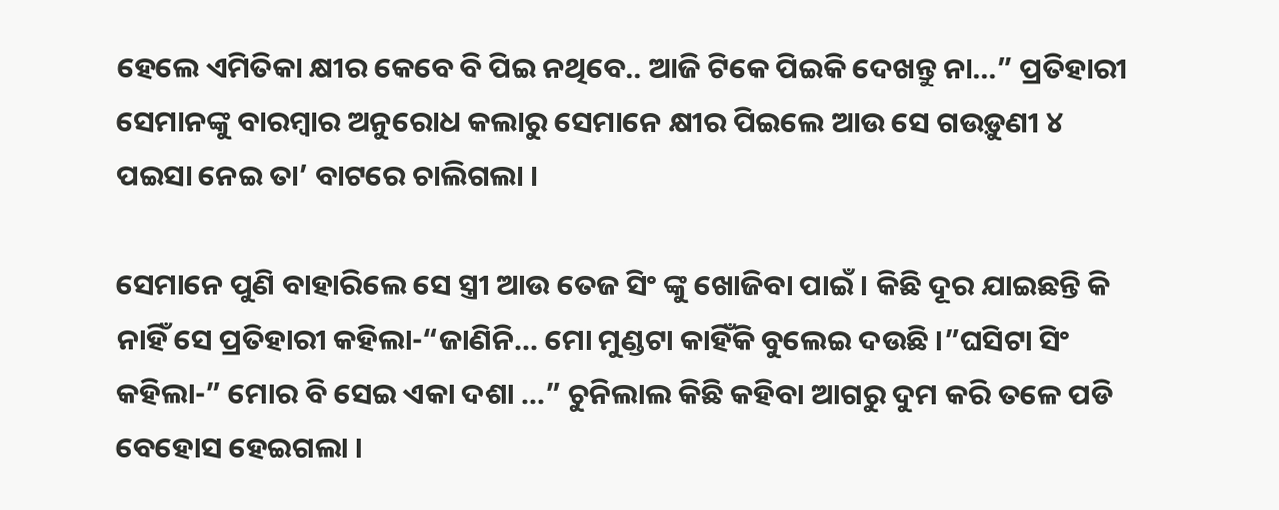ହେଲେ ଏମିତିକା କ୍ଷୀର କେବେ ବି ପିଇ ନଥିବେ.. ଆଜି ଟିକେ ପିଇକି ଦେଖନ୍ତୁ ନା…” ପ୍ରତିହାରୀ ସେମାନଙ୍କୁ ବାରମ୍ବାର ଅନୁରୋଧ କଲାରୁ ସେମାନେ କ୍ଷୀର ପିଇଲେ ଆଉ ସେ ଗଉଡ଼ୁଣୀ ୪ ପଇସା ନେଇ ତା’ ବାଟରେ ଚାଲିଗଲା ।

ସେମାନେ ପୁଣି ବାହାରିଲେ ସେ ସ୍ତ୍ରୀ ଆଉ ତେଜ ସିଂ ଙ୍କୁ ଖୋଜିବା ପାଇଁ । କିଛି ଦୂର ଯାଇଛନ୍ତି କି ନାହିଁ ସେ ପ୍ରତିହାରୀ କହିଲା-“ଜାଣିନି… ମୋ ମୁଣ୍ଡଟା କାହିଁକି ବୁଲେଇ ଦଉଛି ।”ଘସିଟା ସିଂ କହିଲା-” ମୋର ବି ସେଇ ଏକା ଦଶା …” ଚୁନିଲାଲ କିଛି କହିବା ଆଗରୁ ଦୁମ କରି ତଳେ ପଡି ବେହୋସ ହେଇଗଲା ।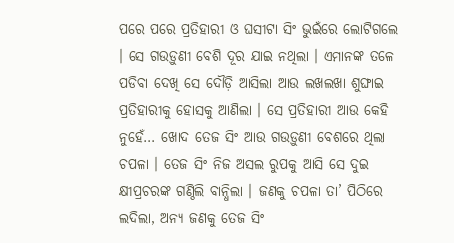ପରେ ପରେ ପ୍ରତିହାରୀ ଓ ଘସୀଟା ସିଂ ଭୁଇଁରେ ଲୋଟିଗଲେ । ସେ ଗଉଡ଼ୁଣୀ ବେଶି ଦୂର ଯାଇ ନଥିଲା । ଏମାନଙ୍କ ତଳେ ପଡିବା ଦେଖି ସେ ଦୌଡ଼ି ଆସିଲା ଆଉ ଲଖଲଖା ଶୁଙ୍ଘାଇ ପ୍ରତିହାରୀକୁ ହୋସକୁ ଆଣିଲା । ସେ ପ୍ରତିହାରୀ ଆଉ କେହି ନୁହେଁ… ଖୋଦ ତେଜ ସିଂ ଆଉ ଗଉଡ଼ୁଣୀ ବେଶରେ ଥିଲା ଚପଳା । ତେଜ ସିଂ ନିଜ ଅସଲ ରୁପକୁ ଆସି ସେ ଦୁଇ କ୍ଷୀପ୍ରଚରଙ୍କ ଗଣ୍ଠିଲି ବାନ୍ଧିଲା । ଜଣକୁ ଚପଳା ତା’ ପିଠିରେ ଲଦିଲା, ଅନ୍ୟ ଜଣକୁ ତେଜ ସିଂ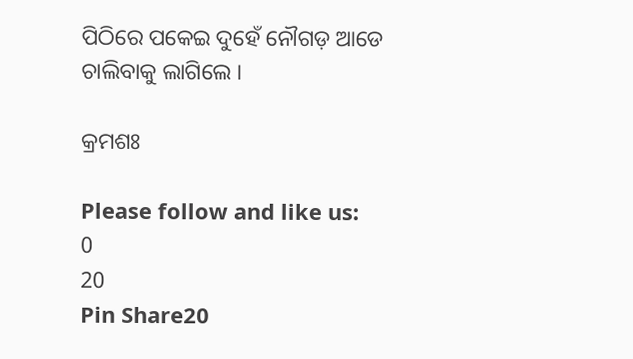ପିଠିରେ ପକେଇ ଦୁହେଁ ନୌଗଡ଼ ଆଡେ ଚାଲିବାକୁ ଲାଗିଲେ ।

କ୍ରମଶଃ

Please follow and like us:
0
20
Pin Share20